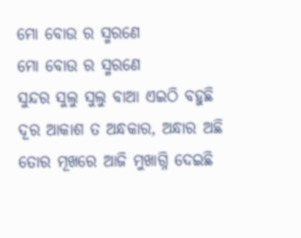ମୋ ବୋଉ ର ସ୍ମରଣେ
ମୋ ବୋଉ ର ସ୍ମରଣେ
ସୁନ୍ଦର ସୁଲୁ ସୁଲୁ ବାଆ ଏଇଠି ବହୁଛି
ଦୂର ଆକାଶ ତ ଅନ୍ଧକାର, ଅନ୍ଧାର ଅଛି
ତୋର ମୂଖରେ ଆଜି ମୁଖାଗ୍ନି ଦେଇଛି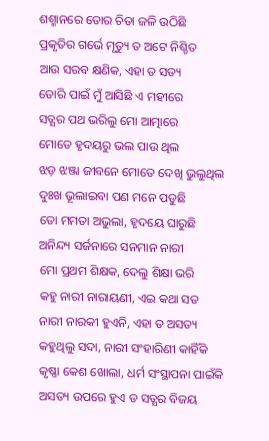ଶଶ୍ମାନରେ ତୋର ଚିତା ଜଳି ଉଠିଛି
ପ୍ରକୃତିର ଗର୍ଭେ ମୃତ୍ୟୁ ତ ଅଟେ ନିଶ୍ଚିତ
ଆଉ ସରବ କ୍ଷଣିକ, ଏହା ତ ସତ୍ୟ
ତୋରି ପାଇଁ ମୁଁ ଆସିଛି ଏ ମହୀରେ
ସତ୍ଯର ପଥ ଭରିଲୁ ମୋ ଆତ୍ମାରେ
ମୋତେ ହୃଦୟରୁ ଭଲ ପାଉ ଥିଲ
ଝଡ଼ ଝଞ୍ଜା ଜୀବନେ ମୋତେ ଦେଖି ଭୁଲୁଥିଲ
ଦୁଃଖ ଭୂଲାଇବା ପଣ ମନେ ପଡୁଛି
ତୋ ମମତା ଅଭୁଲା, ହୃଦୟେ ଘାରୁଛି
ଅନିନ୍ଦ୍ୟ ସର୍ଜନାରେ ସନମାନ ନାରୀ
ମୋ ପ୍ରଥମ ଶିକ୍ଷକ, ଦେଲୁ ଶିକ୍ଷା ଭରି
କହୁ ନାରୀ ନାରାୟଣୀ, ଏଇ କଥା ସତ
ନାରୀ ନାରକୀ ହୁଏନି, ଏହା ତ ଅସତ୍ୟ
କହୁଥିଲୁ ସଦା, ନାରୀ ସଂହାରିଣୀ କାହିଁକି
କୃଷ୍ଣା କେଶ ଖୋଲା, ଧର୍ମ ସଂସ୍ଥାପନା ପାଇଁକି
ଅସତ୍ୟ ଉପରେ ହୁଏ ତ ସତ୍ଯର ବିଜୟ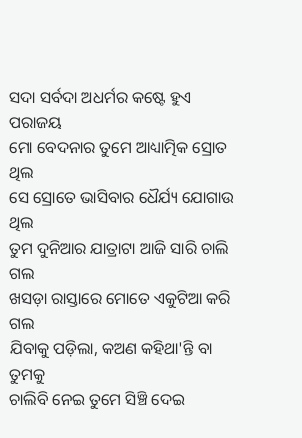ସଦା ସର୍ବଦା ଅଧର୍ମର କଷ୍ଟେ ହୁଏ ପରାଜୟ
ମୋ ବେଦନାର ତୁମେ ଆଧ୍ୟାତ୍ମିକ ସ୍ରୋତ ଥିଲ
ସେ ସ୍ରୋତେ ଭାସିବାର ଧୈର୍ଯ୍ୟ ଯୋଗାଉ ଥିଲ
ତୁମ ଦୁନିଆର ଯାତ୍ରାଟା ଆଜି ସାରି ଚାଲି ଗଲ
ଖସଡ଼ା ରାସ୍ତାରେ ମୋତେ ଏକୁଟିଆ କରି ଗଲ
ଯିବାକୁ ପଡ଼ିଲା, କଅଣ କହିଥା'ନ୍ତି ବା ତୁମକୁ
ଚାଲିବି ନେଇ ତୁମେ ସିଞ୍ଚି ଦେଇ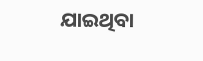ଯାଇଥିବା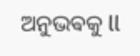ଅନୁଭଵକୁ ll